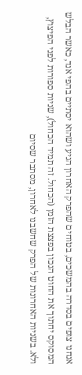אנחנו צופים בסדרה בהמשכים, בטוחים שהפרק האחרון הגיע ושהוא יסתיים בהפי אנד, כאשר הבלש המסוקס יחתוך את החוט הנכון בפצצת הזמן (הכחול. זה תמיד הכחול), שניות ספורות לפני הפיצוץ, ולא. בשניות האחרונות של הפרק שחשבנו לאחרון, מסתבר שסיום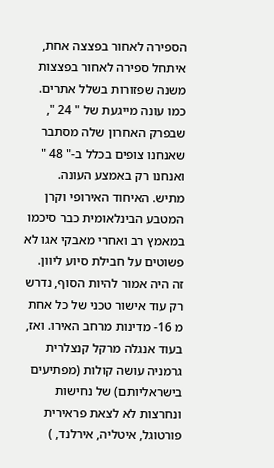הספירה לאחור בפצצה אחת, איתחל ספירה לאחור בפצצות משנה שפזורות בשלל אתרים.
כמו עונה מייגעת של " 24 ", שבפרק האחרון שלה מסתבר שאנחנו צופים בכלל ב-" 48 " ואנחנו רק באמצע העונה. מתיש. האיחוד האירופי וקרן המטבע הבינלאומית כבר סיכמו במאמץ רב ואחרי מאבקי אגו לא פשוטים על חבילת סיוע ליוון. זה היה אמור להיות הסוף, נדרש רק עוד אישור טכני של כל אחת מ 16- מדינות מרחב האירו. ואז, בעוד אנגלה מרקל קנצלרית גרמניה עושה קולות (מפתיעים בישראליותם) של נחישות ונחרצות לא לצאת פראירית פורטוגל, איטליה, אירלנד, )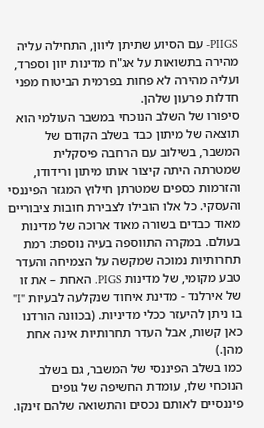PIIGS- עם הסיוע שתיתן ליוון, התחילה עליה מהירה בתשואות על אג"ח מדינות יוון וספרד, ועליה מהירה לא פחות בפרמית הביטוח מפני חדלות פרעון שלהן.
סיפורו של השלב הנוכחי במשבר העולמי הוא תוצאה של מיתון כבד בשלב הקודם של המשבר, בשילוב עם הרחבה פיסקלית שמטרתה היתה קיצור אותו מיתון ורידודו, והזרמות כספים שמטרתן חילוץ המגזר הפיננסי והעסקי. כל אלו הובילו לצבירת חובות ציבוריים מאוד כבדים בשורה מאוד ארוכה של מדינות בעולם. במקרה התווספה בעיה נוספת: רמת תחרותיות נמוכה שמקשה על הצמיחה והעדר טבע מקומי, של מדינות PIGS. האחת – את זו של אירלנד - מדינת איחוד שנקלעה לבעיות "I" בו ניתן להיעזר ככלי מדיניות. (בכוונה הורדנו כאן קשות, אבל העדר תחרותיות אינה אחת מהן.)
כמו בשלב הפיננסי של המשבר, גם בשלב הנוכחי שלו, עומדת החשיפה של גופים פיננסיים לאותם נכסים והתשואה שלהם זינקו.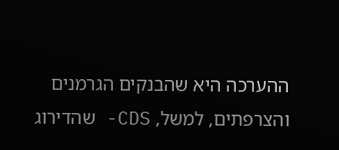ההערכה היא שהבנקים הגרמנים והצרפתים, למשל, CDS- שהדירוג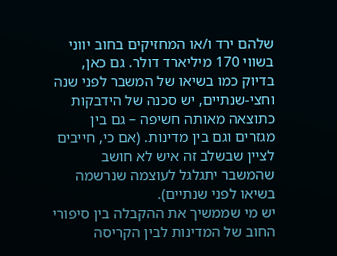שלהם ירד ו/או המחזיקים בחוב יווני בשווי 170 מיליארד דולר. גם כאן, בדיוק כמו בשיאו של המשבר לפני שנה וחצי-שנתיים, יש סכנה של הידבקות כתוצאה מאותה חשיפה – גם בין מגזרים וגם בין מדינות. (אם כי, חייבים לציין שבשלב זה איש לא חושב שהמשבר יתגלגל לעוצמה שנרשמה בשיאו לפני שנתיים).
יש מי שממשיך את ההקבלה בין סיפורי החוב של המדינות לבין הקריסה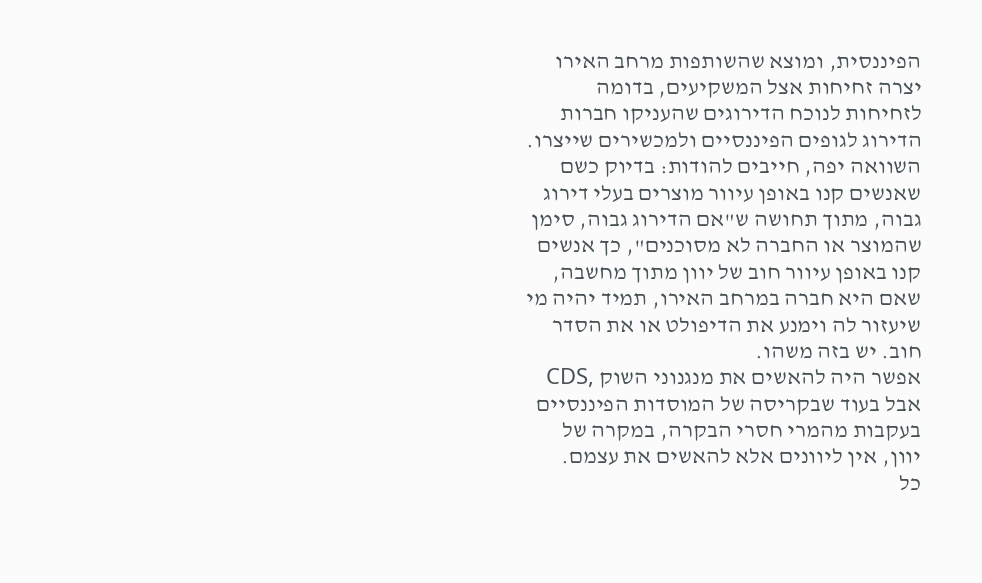הפיננסית, ומוצא שהשותפות מרחב האירו יצרה זחיחות אצל המשקיעים, בדומה לזחיחות לנוכח הדירוגים שהעניקו חברות הדירוג לגופים הפיננסיים ולמכשירים שייצרו. השוואה יפה, חייבים להודות: בדיוק כשם שאנשים קנו באופן עיוור מוצרים בעלי דירוג גבוה, מתוך תחושה ש"אם הדירוג גבוה, סימן שהמוצר או החברה לא מסוכנים", כך אנשים קנו באופן עיוור חוב של יוון מתוך מחשבה, שאם היא חברה במרחב האירו, תמיד יהיה מי שיעזור לה וימנע את הדיפולט או את הסדר חוב. יש בזה משהו.
אפשר היה להאשים את מנגנוני השוק ,CDS אבל בעוד שבקריסה של המוסדות הפיננסיים בעקבות מהמרי חסרי הבקרה, במקרה של יוון, אין ליוונים אלא להאשים את עצמם.
כל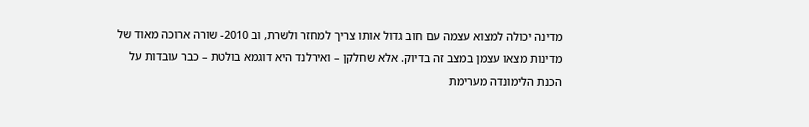מדינה יכולה למצוא עצמה עם חוב גדול אותו צריך למחזר ולשרת, וב 2010- שורה ארוכה מאוד של מדינות מצאו עצמן במצב זה בדיוק. אלא שחלקן – ואירלנד היא דוגמא בולטת – כבר עובדות על הכנת הלימונדה מערימת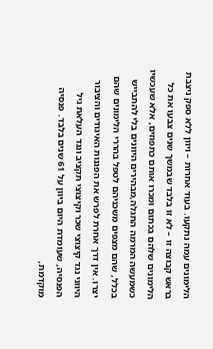הלימונים עמה נתקעו. בעוד אחרות – ויוון ללא ספק ניצבת בראש קבוצה זו – לא זו בלבד שבמשך שנים צבעו את כל הלימונים שלהם בכתום ומכרו אותם כתפוזים, אלא שעכשיו כשמעשה המרמה התגלה,מבהירים היוונים בלי להתבייש בכלל, שהם מצפים משכניהם לטפל בהררי הלימונים שהם יצרו. אין דרך אחרת לפרש את הפגנות האיגודים והציבור היווני נגד קיצוצי שכר וקיצוצי תקציב ונגד העלאת גיל הפנסיה, שעומדת היום ביוון על 61 שנים בלבד. פנסיה מוקדמת,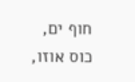חוף ים, כוס אוזו,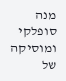מנה סופלקי ומוסיקה של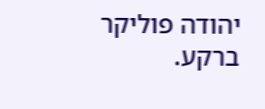יהודה פוליקר ברקע.